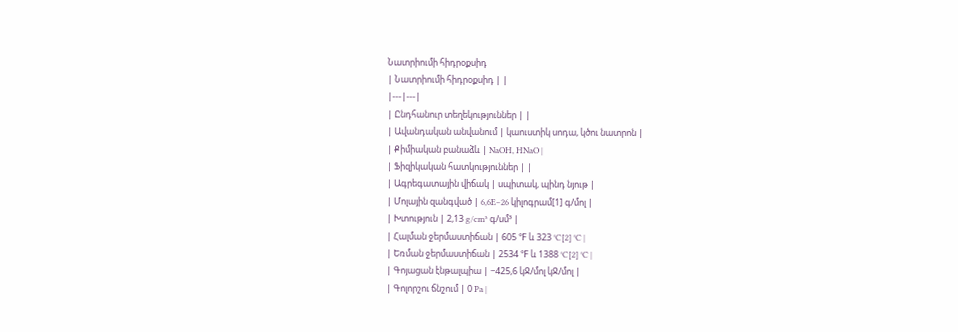Նատրիումի հիդրօքսիդ
| Նատրիումի հիդրօքսիդ | |
|---|---|
| Ընդհանուր տեղեկություններ | |
| Ավանդական անվանում | կաուստիկ սոդա, կծու նատրոն |
| Քիմիական բանաձև | NaOH, HNaO |
| Ֆիզիկական հատկություններ | |
| Ագրեգատային վիճակ | սպիտակ, պինդ նյութ |
| Մոլային զանգված | 6,6E−26 կիլոգրամ[1] գ/մոլ |
| Խտություն | 2,13 g/cm³ գ/սմ³ |
| Հալման ջերմաստիճան | 605 ℉ և 323 °C[2] °C |
| Եռման ջերմաստիճան | 2534 ℉ և 1388 °C[2] °C |
| Գոյացան էնթալպիա | −425,6 կՋ/մոլ կՋ/մոլ |
| Գոլորշու ճնշում | 0 Pa |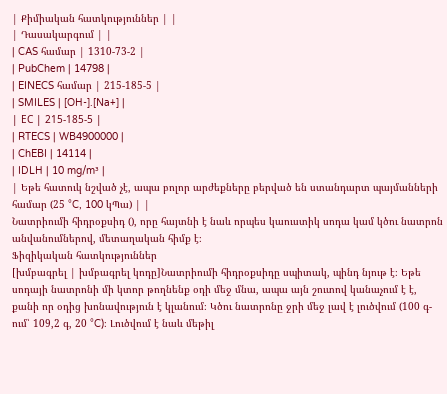| Քիմիական հատկություններ | |
| Դասակարգում | |
| CAS համար | 1310-73-2 |
| PubChem | 14798 |
| EINECS համար | 215-185-5 |
| SMILES | [OH-].[Na+] |
| ЕС | 215-185-5 |
| RTECS | WB4900000 |
| ChEBI | 14114 |
| IDLH | 10 mg/m³ |
| Եթե հատուկ նշված չէ, ապա բոլոր արժեքները բերված են ստանդարտ պայմանների համար (25 °C, 100 կՊա) | |
Նատրիումի հիդրօքսիդ (), որը հայտնի է նաև որպես կաուստիկ սոդա կամ կծու նատրոն անվանումներով, մետաղական հիմք է։
Ֆիզիկական հատկություններ
[խմբագրել | խմբագրել կոդը]Նատրիումի հիդրօքսիդը սպիտակ, պինդ նյութ է։ Եթե սոդայի նատրոնի մի կտոր թողնենք օդի մեջ մնա, ապա այն շուտով կանաչում է է, քանի որ օդից խոնավություն է կլանում։ Կծու նատրոնը ջրի մեջ լավ է լուծվում (100 գ-ում՝ 109,2 գ, 20 °C)։ Լուծվում է նաև մեթիլ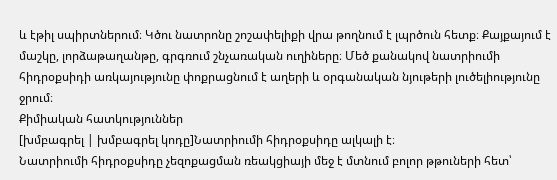և էթիլ սպիրտներում։ Կծու նատրոնը շոշափելիքի վրա թողնում է լպրծուն հետք։ Քայքայում է մաշկը, լորձաթաղանթը, գրգռում շնչառական ուղիները։ Մեծ քանակով նատրիումի հիդրօքսիդի առկայությունը փոքրացնում է աղերի և օրգանական նյութերի լուծելիությունը ջրում։
Քիմիական հատկություններ
[խմբագրել | խմբագրել կոդը]Նատրիումի հիդրօքսիդը ալկալի է։
Նատրիումի հիդրօքսիդը չեզոքացման ռեակցիայի մեջ է մտնում բոլոր թթուների հետ՝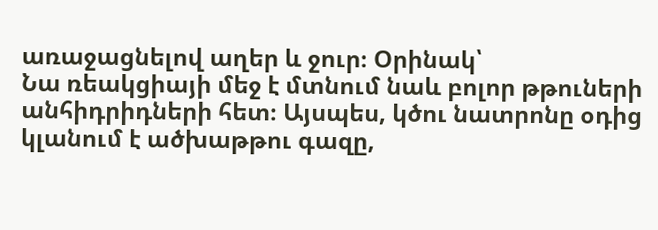առաջացնելով աղեր և ջուր։ Օրինակ՝
Նա ռեակցիայի մեջ է մտնում նաև բոլոր թթուների անհիդրիդների հետ։ Այսպես, կծու նատրոնը օդից կլանում է ածխաթթու գազը,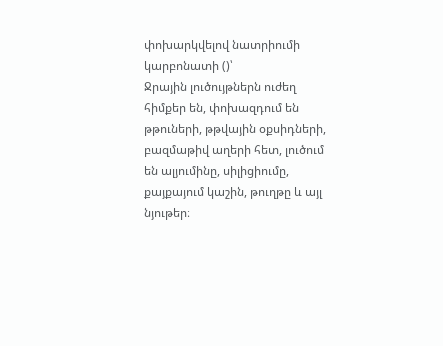փոխարկվելով նատրիումի կարբոնատի ()՝
Ջրային լուծույթներն ուժեղ հիմքեր են, փոխազդում են թթուների, թթվային օքսիդների, բազմաթիվ աղերի հետ, լուծում են ալյումինը, սիլիցիումը, քայքայում կաշին, թուղթը և այլ նյութեր։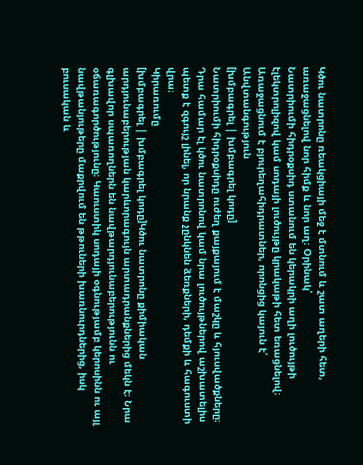Կծու նատրոնը ռեակցիայի մեջ է մտնում և շատ աղերի հետ, առաջացնելով նոր հիմք և նոր աղ։ Օրինակ՝
Նատրիումի հիդրօքսիդ ստանում են կերակրի աղի լուծույթի էլեկտրոլիզով կամ սոդայի լուծույթը կրակաթի հետ եռացնելով։
Առաջացնում է բյուրեղահիդրատներ, որոնցից կայուն է՝
Անվտանգություն
[խմբագրել | խմբագրել կոդը]
Նատրիումի հիդրօքսիդը ուժեղ քայքայում է մաշկը և հյուսվածքները։ Դրա համար էլ կծու նատրոնով կամ նրա լուծույթներով աշխատելիս պետք է զգույշ լինել, որ նրանք չընկնեն ձեռքների, դեմքի և հագուստի վրա։
Կիրառումը
[խմբագրել | խմբագրել կոդը]Կծու նատրոնը քիմիական արդյունաբերության կարևորագույն արտադրանքներից մեկն է։ Նրա գլխավոր սպառողներն են նավթարդյունաբերությունն ու օճառագործությունը։ Կաուստիկ սոդայի օգնությամբ կերոսինն ու այլ նավթանյութերը մաքրվում են թթուների խառնուրդներից, իսկ բուսական և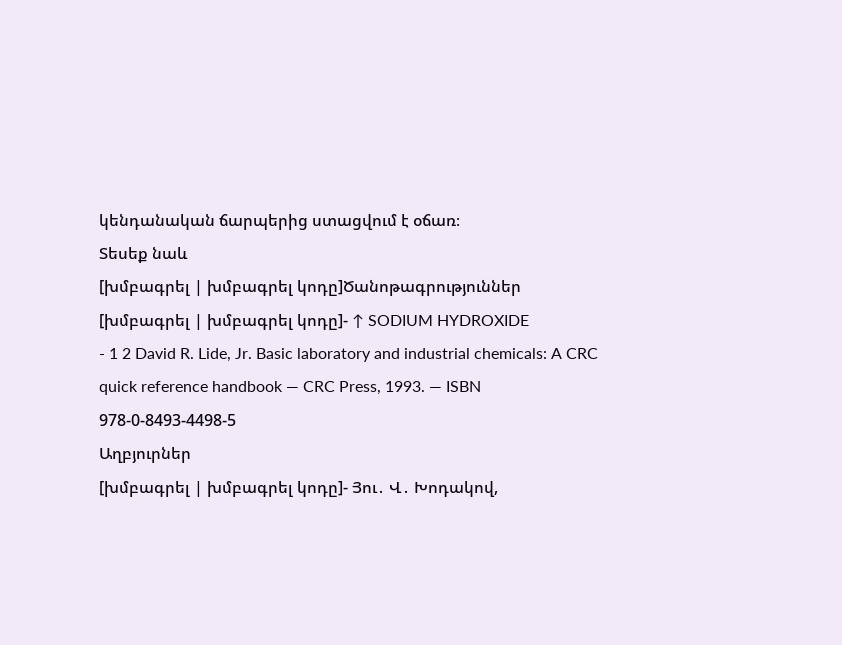կենդանական ճարպերից ստացվում է օճառ։
Տեսեք նաև
[խմբագրել | խմբագրել կոդը]Ծանոթագրություններ
[խմբագրել | խմբագրել կոդը]- ↑ SODIUM HYDROXIDE
- 1 2 David R. Lide, Jr. Basic laboratory and industrial chemicals: A CRC quick reference handbook — CRC Press, 1993. — ISBN 978-0-8493-4498-5
Աղբյուրներ
[խմբագրել | խմբագրել կոդը]- Յու․ Վ․ Խոդակով,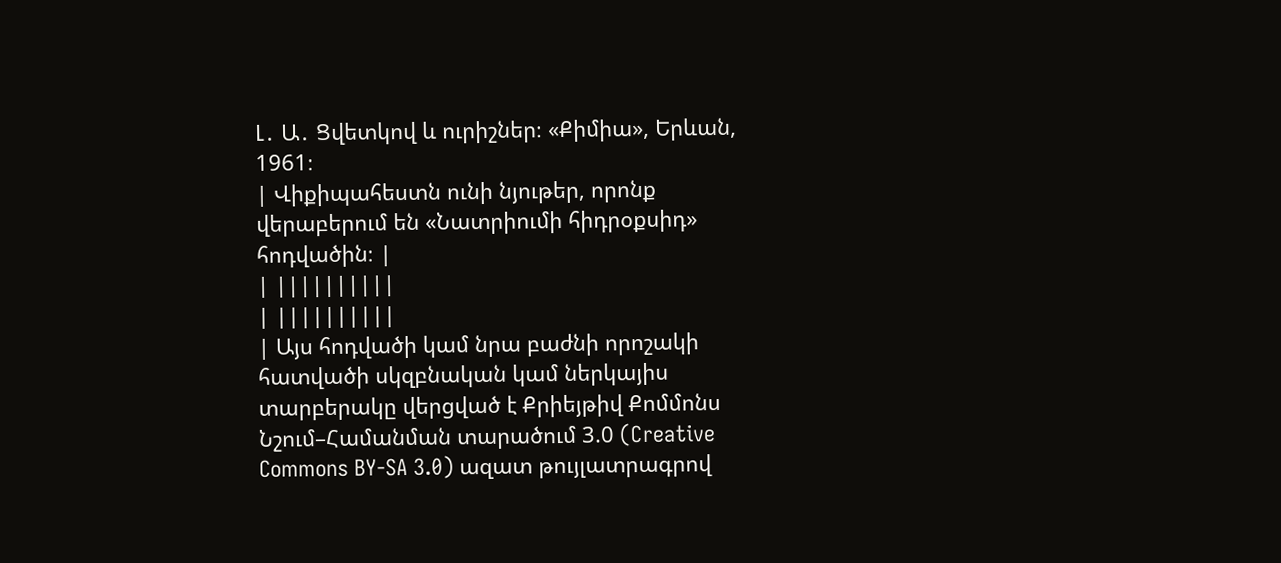Լ․ Ա․ Ցվետկով և ուրիշներ։ «Քիմիա», Երևան, 1961։
| Վիքիպահեստն ունի նյութեր, որոնք վերաբերում են «Նատրիումի հիդրօքսիդ» հոդվածին։ |
| ||||||||||
| ||||||||||
| Այս հոդվածի կամ նրա բաժնի որոշակի հատվածի սկզբնական կամ ներկայիս տարբերակը վերցված է Քրիեյթիվ Քոմմոնս Նշում–Համանման տարածում 3.0 (Creative Commons BY-SA 3.0) ազատ թույլատրագրով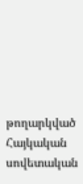թողարկված Հայկական սովետական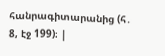հանրագիտարանից (հ․ 8, էջ 199)։ |